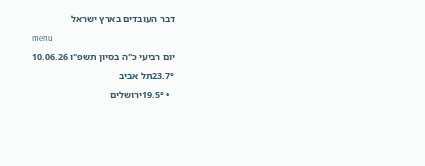דבר העובדים בארץ ישראל
menu
יום רביעי כ"ה בסיון תשפ"ו 10.06.26
23.7°תל אביב
  • 19.5°ירושלים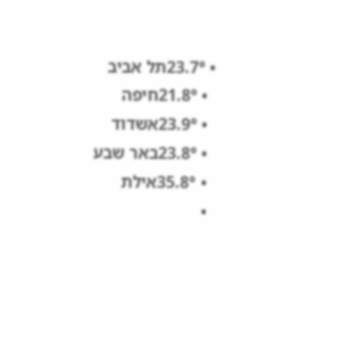• 23.7°תל אביב
  • 21.8°חיפה
  • 23.9°אשדוד
  • 23.8°באר שבע
  • 35.8°אילת
  •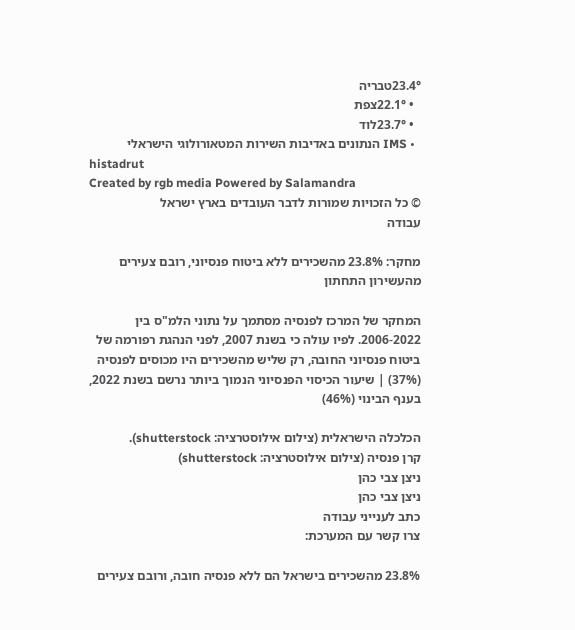23.4°טבריה
  • 22.1°צפת
  • 23.7°לוד
  • IMS הנתונים באדיבות השירות המטאורולוגי הישראלי
histadrut
Created by rgb media Powered by Salamandra
© כל הזכויות שמורות לדבר העובדים בארץ ישראל
עבודה

מחקר: 23.8% מהשכירים ללא ביטוח פנסיוני, רובם צעירים מהעשירון התחתון

המחקר של המרכז לפנסיה מסתמך על נתוני הלמ"ס בין 2006-2022. לפיו עולה כי בשנת 2007, לפני הנהגת רפורמה של ביטוח פנסיוני החובה, רק שליש מהשכירים היו מכוסים לפנסיה (37%) | שיעור הכיסוי הפנסיוני הנמוך ביותר נרשם בשנת 2022, בענף הבינוי (46%)

הכלכלה הישראלית (צילום אילוסטרציה: shutterstock).
קרן פנסיה (צילום אילוסטרציה: shutterstock)
ניצן צבי כהן
ניצן צבי כהן
כתב לענייני עבודה
צרו קשר עם המערכת:

23.8% מהשכירים בישראל הם ללא פנסיה חובה, ורובם צעירים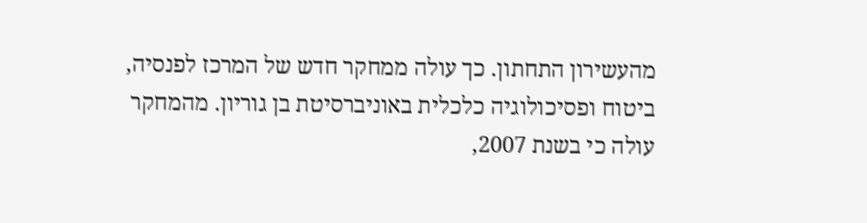מהעשירון התחתון. כך עולה ממחקר חדש של המרכז לפנסיה, ביטוח ופסיכולוגיה כלכלית באוניברסיטת בן גוריון. מהמחקר עולה כי בשנת 2007,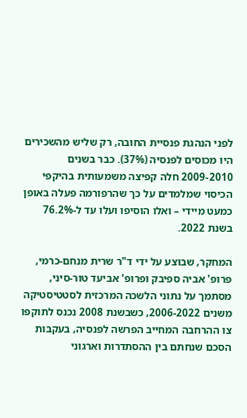לפני הנהגת פנסיית החובה, רק שליש מהשכירים היו מכוסים לפנסיה (37%). כבר בשנים 2009-2010 חלה קפיצה משמעותית בהיקפי הכיסוי שמלמדים על כך שהרפורמה פעלה באופן כמעט מיידי – ואלו הוסיפו ועלו עד ל-76.2% בשנת 2022.

המחקר, שבוצע על ידי ד"ר שרית מנחם-כרמי, פרופ' אביה ספיבק ופרופ' אביעד טור-סיני, מסתמך על נתוני הלשכה המרכזית לסטטיסטיקה משנים 2006-2022, כשבשנת 2008 נכנס לתוקפו צו ההרחבה המחייב הפרשה לפנסיה, בעקבות הסכם שנחתם בין ההסתדרות וארגוני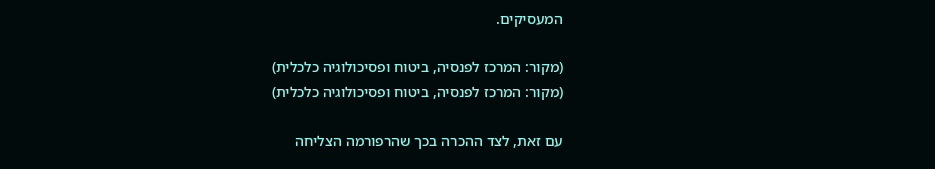המעסיקים.

(מקור: המרכז לפנסיה, ביטוח ופסיכולוגיה כלכלית)
(מקור: המרכז לפנסיה, ביטוח ופסיכולוגיה כלכלית)

עם זאת, לצד ההכרה בכך שהרפורמה הצליחה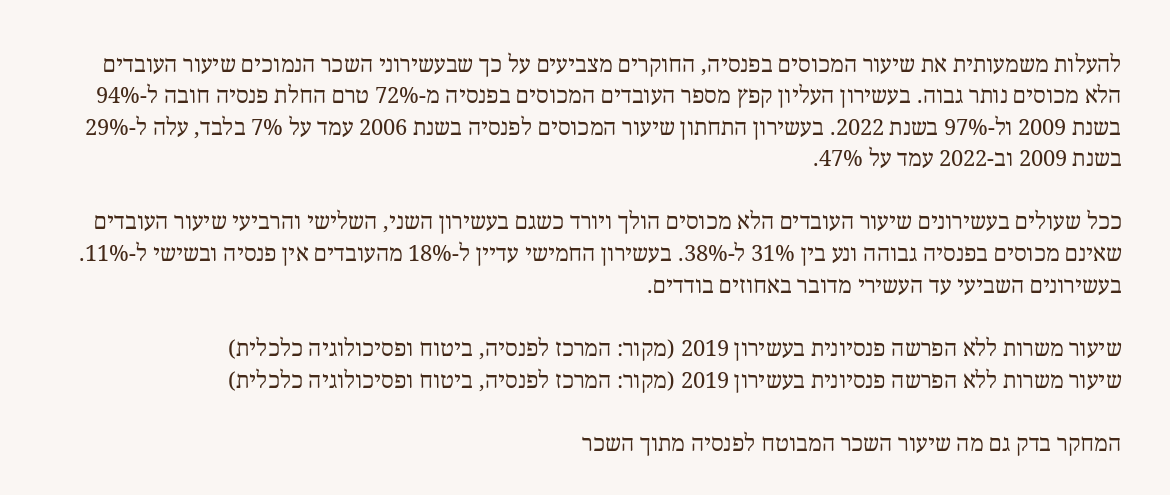להעלות משמעותית את שיעור המכוסים בפנסיה, החוקרים מצביעים על כך שבעשירוני השכר הנמוכים שיעור העובדים הלא מכוסים נותר גבוה. בעשירון העליון קפץ מספר העובדים המכוסים בפנסיה מ-72% טרם החלת פנסיה חובה ל-94% בשנת 2009 ול-97% בשנת 2022. בעשירון התחתון שיעור המכוסים לפנסיה בשנת 2006 עמד על 7% בלבד, עלה ל-29% בשנת 2009 וב-2022 עמד על 47%.

ככל שעולים בעשירונים שיעור העובדים הלא מכוסים הולך ויורד כשגם בעשירון השני, השלישי והרביעי שיעור העובדים שאינם מכוסים בפנסיה גבוהה ונע בין 31% ל-38%. בעשירון החמישי עדיין ל-18% מהעובדים אין פנסיה ובשישי ל-11%. בעשירונים השביעי עד העשירי מדובר באחוזים בודדים.

שיעור משרות ללא הפרשה פנסיונית בעשירון 2019 (מקור: המרכז לפנסיה, ביטוח ופסיכולוגיה כלכלית)
שיעור משרות ללא הפרשה פנסיונית בעשירון 2019 (מקור: המרכז לפנסיה, ביטוח ופסיכולוגיה כלכלית)

המחקר בדק גם מה שיעור השכר המבוטח לפנסיה מתוך השכר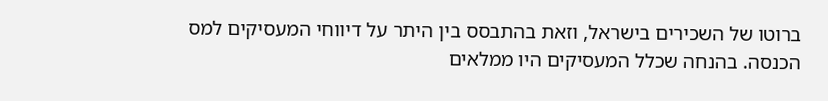ברוטו של השכירים בישראל, וזאת בהתבסס בין היתר על דיווחי המעסיקים למס הכנסה. בהנחה שכלל המעסיקים היו ממלאים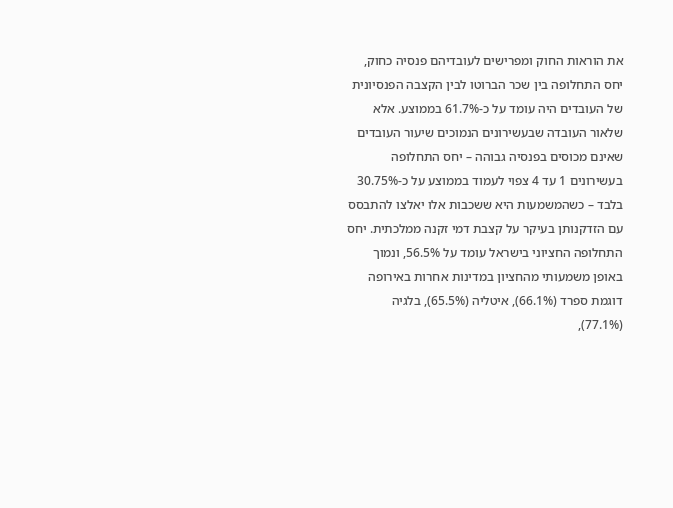את הוראות החוק ומפרישים לעובדיהם פנסיה כחוק, יחס התחלופה בין שכר הברוטו לבין הקצבה הפנסיונית של העובדים היה עומד על כ-61.7% בממוצע. אלא שלאור העובדה שבעשירונים הנמוכים שיעור העובדים שאינם מכוסים בפנסיה גבוהה – יחס התחלופה בעשירונים 1 עד 4 צפוי לעמוד בממוצע על כ-30.75% בלבד – כשהמשמעות היא ששכבות אלו יאלצו להתבסס עם הזדקנותן בעיקר על קצבת דמי זקנה ממלכתית. יחס התחלופה החציוני בישראל עומד על 56.5%, ונמוך באופן משמעותי מהחציון במדינות אחרות באירופה דוגמת ספרד (66.1%), איטליה (65.5%), בלגיה (77.1%),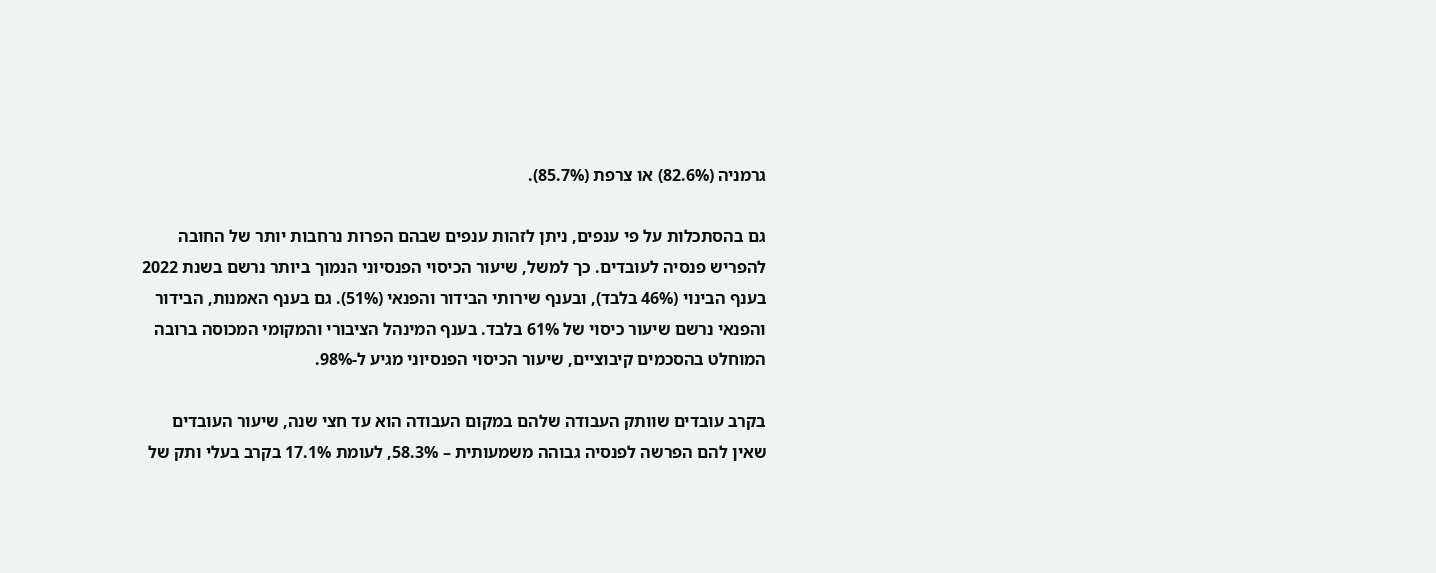גרמניה (82.6%) או צרפת (85.7%).

גם בהסתכלות על פי ענפים, ניתן לזהות ענפים שבהם הפרות נרחבות יותר של החובה להפריש פנסיה לעובדים. כך למשל, שיעור הכיסוי הפנסיוני הנמוך ביותר נרשם בשנת 2022 בענף הבינוי (46% בלבד), ובענף שירותי הבידור והפנאי (51%). גם בענף האמנות, הבידור והפנאי נרשם שיעור כיסוי של 61% בלבד. בענף המינהל הציבורי והמקומי המכוסה ברובה המוחלט בהסכמים קיבוציים, שיעור הכיסוי הפנסיוני מגיע ל-98%.

בקרב עובדים שוותק העבודה שלהם במקום העבודה הוא עד חצי שנה, שיעור העובדים שאין להם הפרשה לפנסיה גבוהה משמעותית – 58.3%, לעומת 17.1% בקרב בעלי ותק של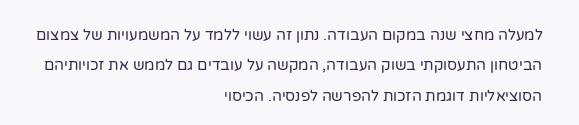למעלה מחצי שנה במקום העבודה. נתון זה עשוי ללמד על המשמעויות של צמצום הביטחון התעסוקתי בשוק העבודה, המקשה על עובדים גם לממש את זכויותיהם הסוציאליות דוגמת הזכות להפרשה לפנסיה. הכיסוי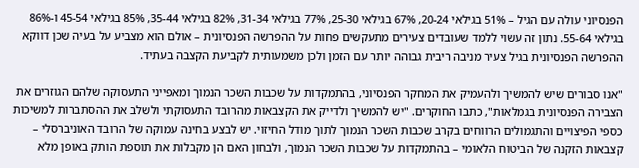הפנסיוני עולה עם הגיל – 51% בגילאי 20-24, 67% בגילאי 25-30, 77% בגילאי 31-34, 82% בגילאי 35-44, 85% בגילאי 45-54 ו-86% בגילאי 55-64. נתון זה עשוי ללמד שעובדים צעירים מתעקשים פחות על ההפרשה הפנסיונית – אולם הוא מצביע על בעיה שכן דווקא ההפרשה הפנסיונית בגיל צעיר מניבה ריבית גבוהה יותר עם הזמן ולכן משמעותית לקביעת הקצבה בעתיד.

"אנו סבורים שיש להמשיך ולהעמיק את המחקר הפנסיוני, בהתמקדות על שכבות השכר הנמוך ומאפייני התעסוקה שלהם הגוזרים את הצבירה הפנסיונית בגמלאות", כתבו החוקרים. "יש להמשיך ולדייק את הקצבאות מהרובד התעסוקתי ולשלב את ההסתברות למשיכות כספי הפיצויים והתגמולים הרווחים בקרב שכבות השכר הנמוך לתוך מודל החיזוי. יש לבצע בחינה עמוקה של הרובד האוניברסלי – קצבאות הזקנה של הביטוח הלאומי – בהתמקדות על שכבות השכר הנמוך, ולבחון האם הן מקבלות את תוספת הותק באופן מלא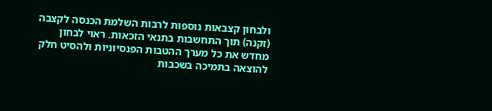ולבחון קצבאות נוספות לרבות השלמת הכנסה לקצבה (זקנה) תוך התחשבות בתנאי הזכאות. ראוי לבחון מחדש את כל מערך ההטבות הפנסיוניות ולהסיט חלק להוצאה בתמיכה בשכבות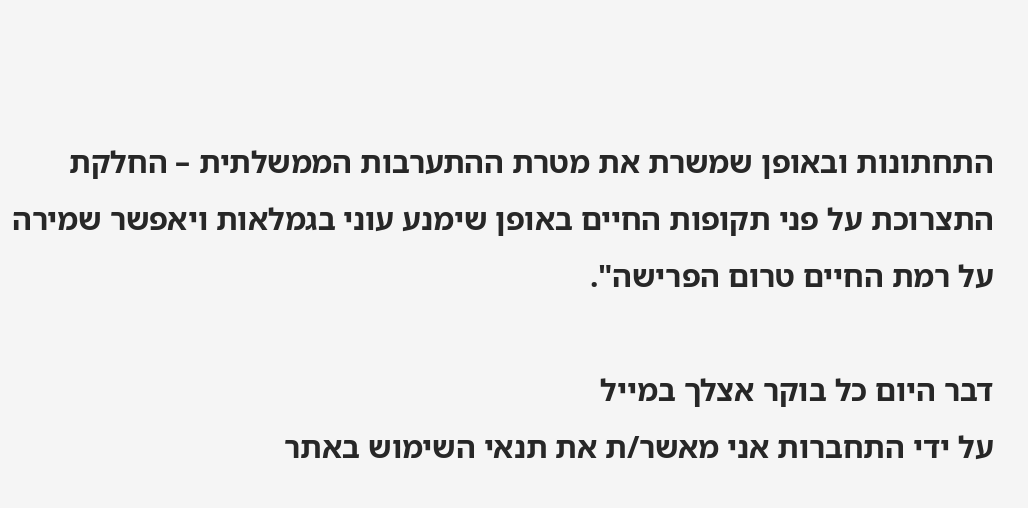התחתונות ובאופן שמשרת את מטרת ההתערבות הממשלתית – החלקת התצרוכת על פני תקופות החיים באופן שימנע עוני בגמלאות ויאפשר שמירה על רמת החיים טרום הפרישה".

דבר היום כל בוקר אצלך במייל
על ידי התחברות אני מאשר/ת את תנאי השימוש באתר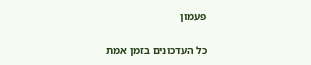פעמון

כל העדכונים בזמן אמת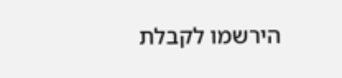הירשמו לקבלת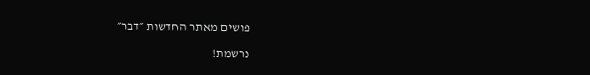פושים מאתר החדשות ״דבר״

נרשמת!